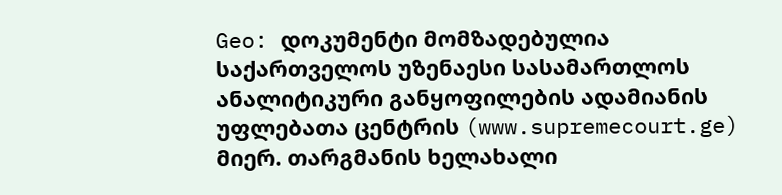Geo: დოკუმენტი მომზადებულია საქართველოს უზენაესი სასამართლოს ანალიტიკური განყოფილების ადამიანის უფლებათა ცენტრის (www.supremecourt.ge) მიერ. თარგმანის ხელახალი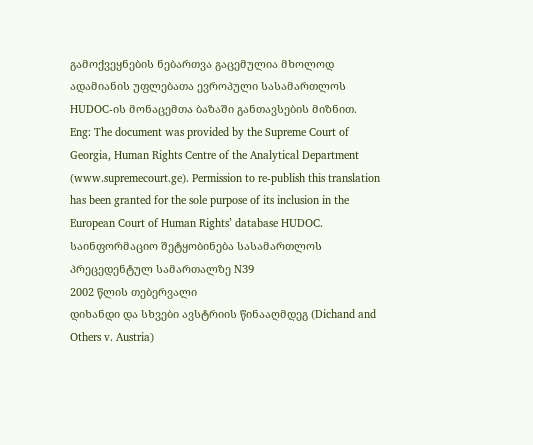გამოქვეყნების ნებართვა გაცემულია მხოლოდ ადამიანის უფლებათა ევროპული სასამართლოს HUDOC-ის მონაცემთა ბაზაში განთავსების მიზნით.
Eng: The document was provided by the Supreme Court of Georgia, Human Rights Centre of the Analytical Department (www.supremecourt.ge). Permission to re-publish this translation has been granted for the sole purpose of its inclusion in the European Court of Human Rights’ database HUDOC.
საინფორმაციო შეტყობინება სასამართლოს პრეცედენტულ სამართალზე N39
2002 წლის თებერვალი
დიხანდი და სხვები ავსტრიის წინააღმდეგ (Dichand and Others v. Austria)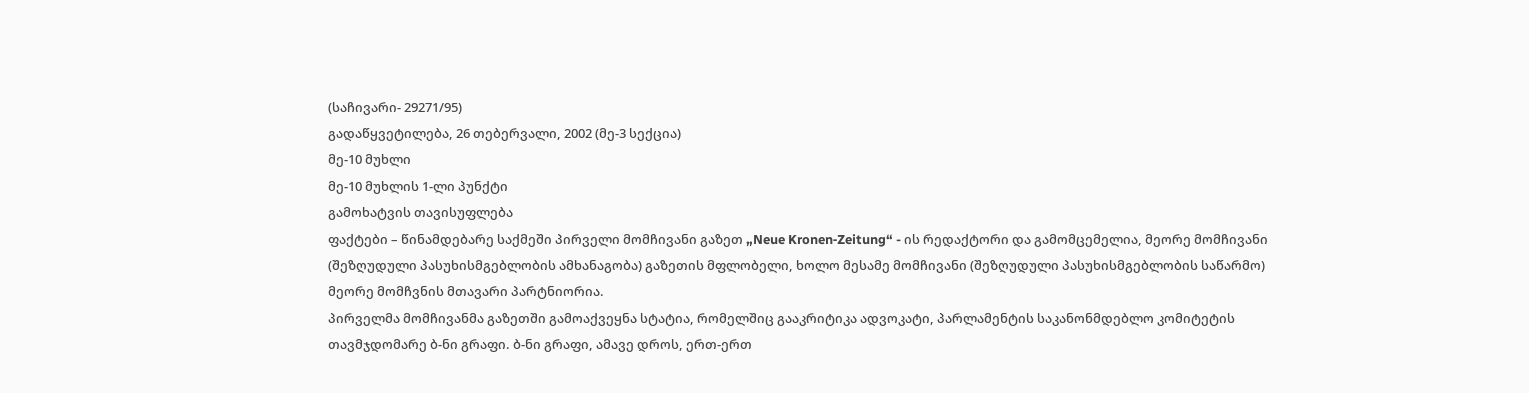(საჩივარი- 29271/95)
გადაწყვეტილება, 26 თებერვალი, 2002 (მე-3 სექცია)
მე-10 მუხლი
მე-10 მუხლის 1-ლი პუნქტი
გამოხატვის თავისუფლება
ფაქტები – წინამდებარე საქმეში პირველი მომჩივანი გაზეთ „Neue Kronen‑Zeitung“ - ის რედაქტორი და გამომცემელია, მეორე მომჩივანი (შეზღუდული პასუხისმგებლობის ამხანაგობა) გაზეთის მფლობელი, ხოლო მესამე მომჩივანი (შეზღუდული პასუხისმგებლობის საწარმო) მეორე მომჩვნის მთავარი პარტნიორია.
პირველმა მომჩივანმა გაზეთში გამოაქვეყნა სტატია, რომელშიც გააკრიტიკა ადვოკატი, პარლამენტის საკანონმდებლო კომიტეტის თავმჯდომარე ბ-ნი გრაფი. ბ-ნი გრაფი, ამავე დროს, ერთ-ერთ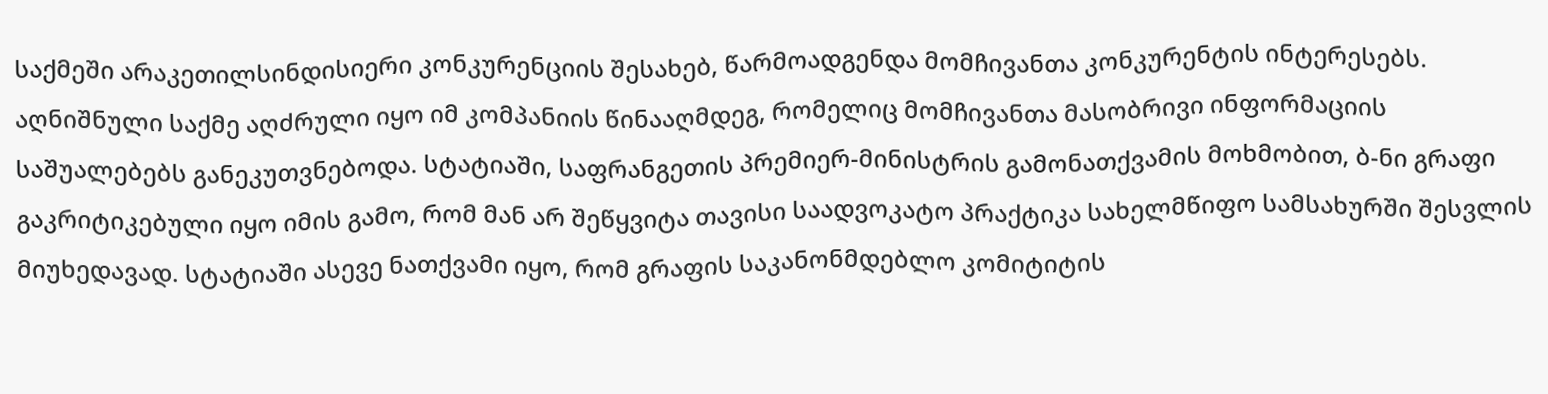საქმეში არაკეთილსინდისიერი კონკურენციის შესახებ, წარმოადგენდა მომჩივანთა კონკურენტის ინტერესებს. აღნიშნული საქმე აღძრული იყო იმ კომპანიის წინააღმდეგ, რომელიც მომჩივანთა მასობრივი ინფორმაციის საშუალებებს განეკუთვნებოდა. სტატიაში, საფრანგეთის პრემიერ-მინისტრის გამონათქვამის მოხმობით, ბ-ნი გრაფი გაკრიტიკებული იყო იმის გამო, რომ მან არ შეწყვიტა თავისი საადვოკატო პრაქტიკა სახელმწიფო სამსახურში შესვლის მიუხედავად. სტატიაში ასევე ნათქვამი იყო, რომ გრაფის საკანონმდებლო კომიტიტის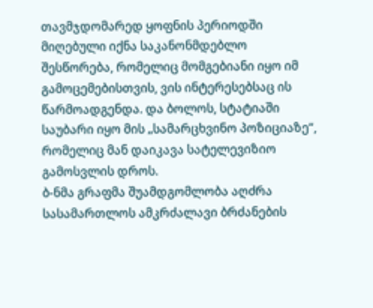თავმჯდომარედ ყოფნის პერიოდში მიღებული იქნა საკანონმდებლო შესწორება, რომელიც მომგებიანი იყო იმ გამოცემებისთვის, ვის ინტერესებსაც ის წარმოადგენდა. და ბოლოს, სტატიაში საუბარი იყო მის „სამარცხვინო პოზიციაზე“, რომელიც მან დაიკავა სატელევიზიო გამოსვლის დროს.
ბ-ნმა გრაფმა შუამდგომლობა აღძრა სასამართლოს ამკრძალავი ბრძანების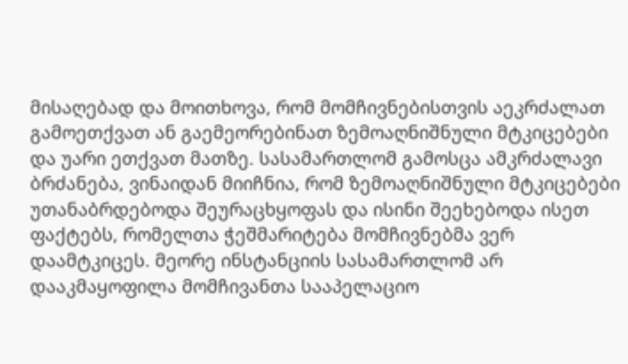მისაღებად და მოითხოვა, რომ მომჩივნებისთვის აეკრძალათ გამოეთქვათ ან გაემეორებინათ ზემოაღნიშნული მტკიცებები და უარი ეთქვათ მათზე. სასამართლომ გამოსცა ამკრძალავი ბრძანება, ვინაიდან მიიჩნია, რომ ზემოაღნიშნული მტკიცებები უთანაბრდებოდა შეურაცხყოფას და ისინი შეეხებოდა ისეთ ფაქტებს, რომელთა ჭეშმარიტება მომჩივნებმა ვერ დაამტკიცეს. მეორე ინსტანციის სასამართლომ არ დააკმაყოფილა მომჩივანთა სააპელაციო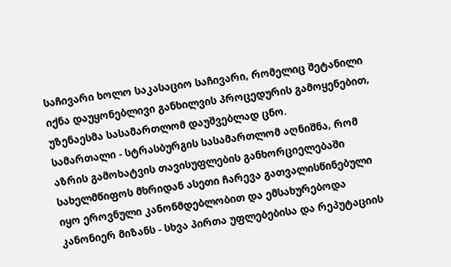საჩივარი ხოლო საკასაციო საჩივარი, რომელიც შეტანილი იქნა დაუყონებლივი განხილვის პროცედურის გამოყენებით, უზენაესმა სასამართლომ დაუშვებლად ცნო.
სამართალი - სტრასბურგის სასამართლომ აღნიშნა, რომ აზრის გამოხატვის თავისუფლების განხორციელებაში სახელმწიფოს მხრიდან ასეთი ჩარევა გათვალისწინებული იყო ეროვნული კანონმდებლობით და ემსახურებოდა კანონიერ მიზანს - სხვა პირთა უფლებებისა და რეპუტაციის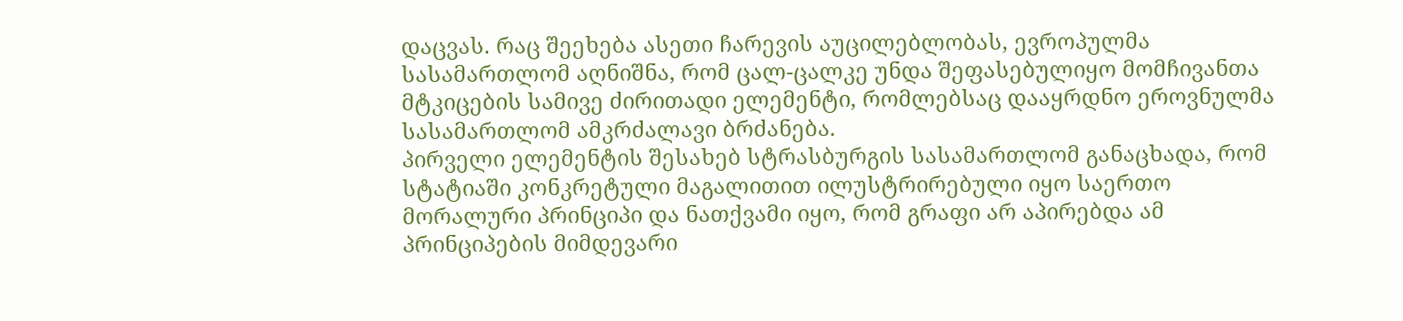დაცვას. რაც შეეხება ასეთი ჩარევის აუცილებლობას, ევროპულმა სასამართლომ აღნიშნა, რომ ცალ-ცალკე უნდა შეფასებულიყო მომჩივანთა მტკიცების სამივე ძირითადი ელემენტი, რომლებსაც დააყრდნო ეროვნულმა სასამართლომ ამკრძალავი ბრძანება.
პირველი ელემენტის შესახებ სტრასბურგის სასამართლომ განაცხადა, რომ სტატიაში კონკრეტული მაგალითით ილუსტრირებული იყო საერთო მორალური პრინციპი და ნათქვამი იყო, რომ გრაფი არ აპირებდა ამ პრინციპების მიმდევარი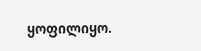ყოფილიყო.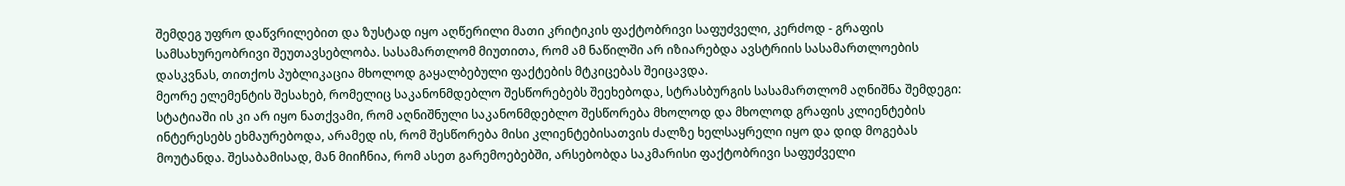შემდეგ უფრო დაწვრილებით და ზუსტად იყო აღწერილი მათი კრიტიკის ფაქტობრივი საფუძველი, კერძოდ - გრაფის სამსახურეობრივი შეუთავსებლობა. სასამართლომ მიუთითა, რომ ამ ნაწილში არ იზიარებდა ავსტრიის სასამართლოების დასკვნას, თითქოს პუბლიკაცია მხოლოდ გაყალბებული ფაქტების მტკიცებას შეიცავდა.
მეორე ელემენტის შესახებ, რომელიც საკანონმდებლო შესწორებებს შეეხებოდა, სტრასბურგის სასამართლომ აღნიშნა შემდეგი: სტატიაში ის კი არ იყო ნათქვამი, რომ აღნიშნული საკანონმდებლო შესწორება მხოლოდ და მხოლოდ გრაფის კლიენტების ინტერესებს ეხმაურებოდა, არამედ ის, რომ შესწორება მისი კლიენტებისათვის ძალზე ხელსაყრელი იყო და დიდ მოგებას მოუტანდა. შესაბამისად, მან მიიჩნია, რომ ასეთ გარემოებებში, არსებობდა საკმარისი ფაქტობრივი საფუძველი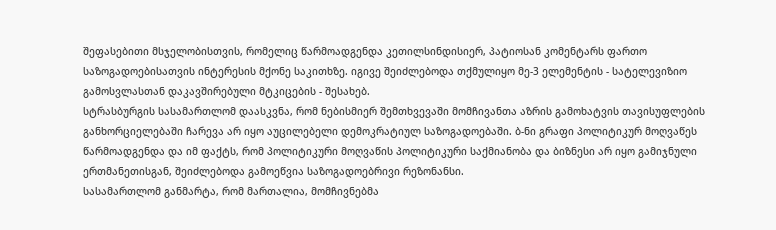შეფასებითი მსჯელობისთვის, რომელიც წარმოადგენდა კეთილსინდისიერ, პატიოსან კომენტარს ფართო საზოგადოებისათვის ინტერესის მქონე საკითხზე. იგივე შეიძლებოდა თქმულიყო მე-3 ელემენტის - სატელევიზიო გამოსვლასთან დაკავშირებული მტკიცების - შესახებ.
სტრასბურგის სასამართლომ დაასკვნა, რომ ნებისმიერ შემთხვევაში მომჩივანთა აზრის გამოხატვის თავისუფლების განხორციელებაში ჩარევა არ იყო აუცილებელი დემოკრატიულ საზოგადოებაში. ბ-ნი გრაფი პოლიტიკურ მოღვაწეს წარმოადგენდა და იმ ფაქტს, რომ პოლიტიკური მოღვაწის პოლიტიკური საქმიანობა და ბიზნესი არ იყო გამიჯნული ერთმანეთისგან, შეიძლებოდა გამოეწვია საზოგადოებრივი რეზონანსი.
სასამართლომ განმარტა, რომ მართალია, მომჩივნებმა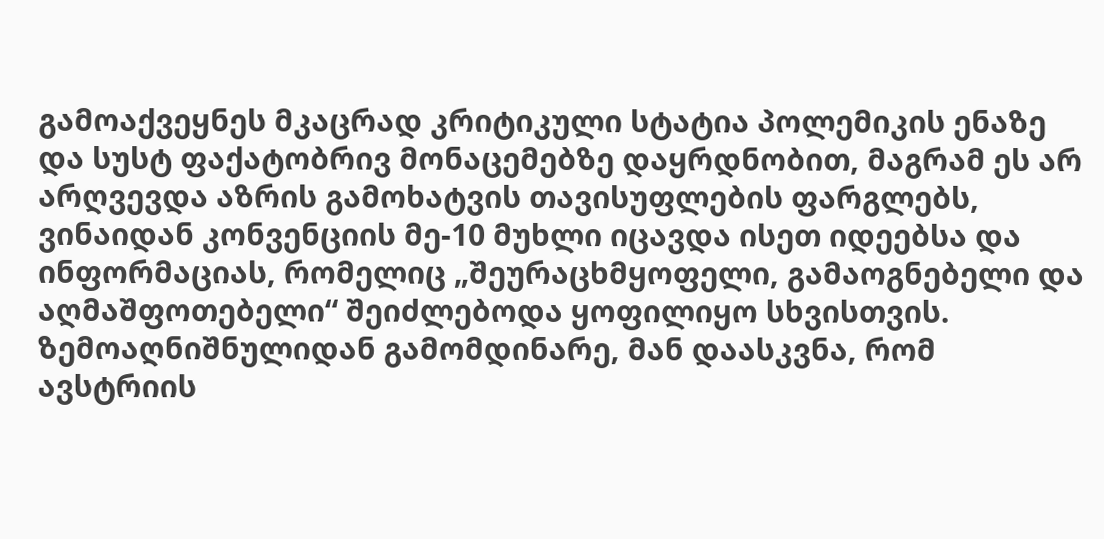გამოაქვეყნეს მკაცრად კრიტიკული სტატია პოლემიკის ენაზე და სუსტ ფაქატობრივ მონაცემებზე დაყრდნობით, მაგრამ ეს არ არღვევდა აზრის გამოხატვის თავისუფლების ფარგლებს, ვინაიდან კონვენციის მე-10 მუხლი იცავდა ისეთ იდეებსა და ინფორმაციას, რომელიც „შეურაცხმყოფელი, გამაოგნებელი და აღმაშფოთებელი“ შეიძლებოდა ყოფილიყო სხვისთვის. ზემოაღნიშნულიდან გამომდინარე, მან დაასკვნა, რომ ავსტრიის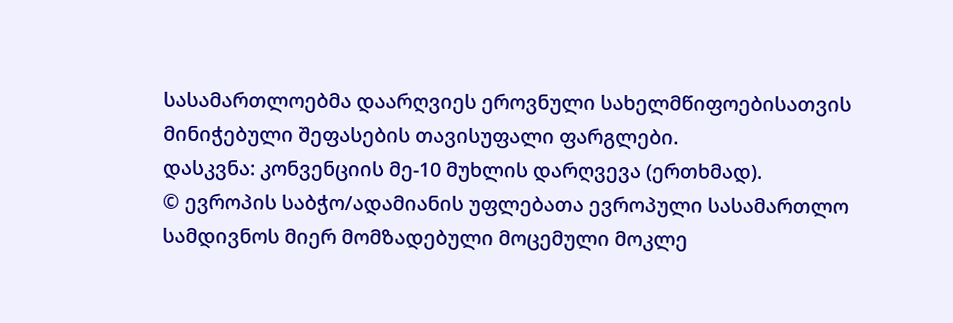სასამართლოებმა დაარღვიეს ეროვნული სახელმწიფოებისათვის მინიჭებული შეფასების თავისუფალი ფარგლები.
დასკვნა: კონვენციის მე-10 მუხლის დარღვევა (ერთხმად).
© ევროპის საბჭო/ადამიანის უფლებათა ევროპული სასამართლო სამდივნოს მიერ მომზადებული მოცემული მოკლე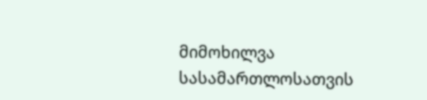მიმოხილვა სასამართლოსათვის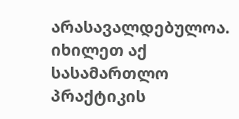არასავალდებულოა.
იხილეთ აქ სასამართლო პრაქტიკის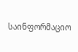საინფორმაციო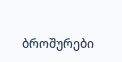ბროშურები